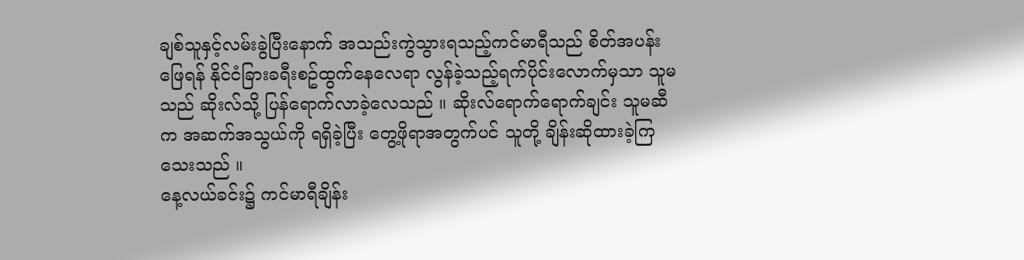ချစ်သူနှင့်လမ်းခွဲပြီးနောက် အသည်းကွဲသွားရသည့်ကင်မာရီသည် စိတ်အပန်းဖြေရန် နိုင်ငံခြားခရီးစဥ်ထွက်နေလေရာ လွန်ခဲ့သည့်ရက်ပိုင်းလောက်မှသာ သူမသည် ဆိုးလ်သို့ ပြန်ရောက်လာခဲ့လေသည် ။ ဆိုးလ်ရောက်ရောက်ချင်း သူမဆီက အဆက်အသွယ်ကို ရရှိခဲ့ပြီး တွေ့ဖိုရာအတွက်ပင် သူတို့ ချိန်းဆိုထားခဲ့ကြသေးသည် ။
နေ့လယ်ခင်း၌ ကင်မာရီချိန်း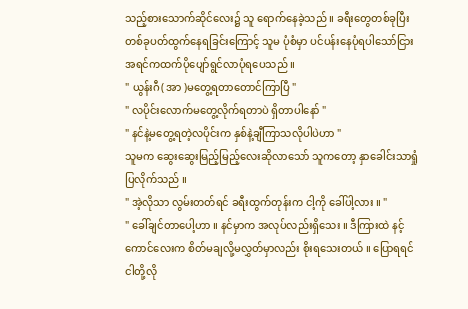သည့်စားသောက်ဆိုင်လေး၌ သူ ရောက်နေခဲ့သည် ။ ခရီးတွေတစ်ခုပြီးတစ်ခုပတ်ထွက်နေရခြင်းကြောင့် သူမ ပုံစံမှာ ပင်ပန်းနေပုံရပါသော်ငြား အရင်ကထက်ပိုပျော်ရွင်လာပုံရပေသည် ။
" ယွန်းဂီ( အာ )မတွေ့ရတာတောင်ကြာပြီ "
" လပိုင်းလောက်မတွေ့လိုက်ရတာပဲ ရှိတာပါနော် "
" နင်နဲ့မတွေ့ရတဲ့လပိုင်းက နှစ်နဲ့ချီကြာသလိုပါပဲဟာ "
သူမက ဆွေးဆွေးမြည့်မြည့်လေးဆိုလာသော် သူကတော့ နှာခေါင်းသာရှုံပြလိုက်သည် ။
" အဲ့လိုသာ လွမ်းတတ်ရင် ခရီးထွက်တုန်းက ငါ့ကို ခေါ်ပါ့လား ။ "
" ခေါ်ချင်တာပေါ့ဟာ ။ နင်မှာက အလုပ်လည်းရှိသေး ။ ဒီကြားထဲ နင့်ကောင်လေးက စိတ်မချလို့မလွှတ်မှာလည်း စိုးရသေးတယ် ။ ပြောရရင် ငါတို့လို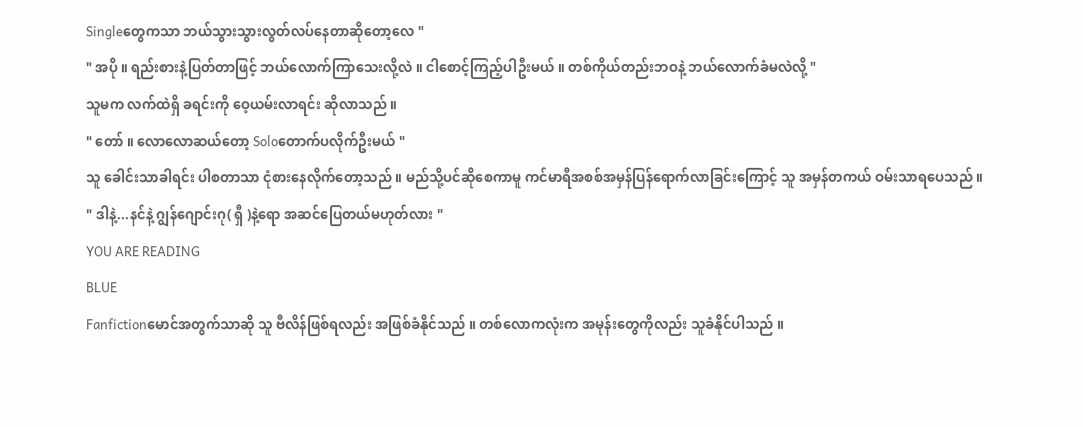Singleတွေကသာ ဘယ်သွားသွားလွတ်လပ်နေတာဆိုတော့လေ "
" အပို ။ ရည်းစားနဲ့ပြတ်တာဖြင့် ဘယ်လောက်ကြာသေးလို့လဲ ။ ငါစောင့်ကြည့်ပါဦးမယ် ။ တစ်ကိုယ်တည်းဘဝနဲ့ ဘယ်လောက်ခံမလဲလို့ "
သူမက လက်ထဲရှိ ခရင်းကို ဝေ့ယမ်းလာရင်း ဆိုလာသည် ။
" တော် ။ လောလောဆယ်တော့ Soloတောက်ပလိုက်ဦးမယ် "
သူ ခေါင်းသာခါရင်း ပါစတာသာ ငုံစားနေလိုက်တော့သည် ။ မည်သို့ပင်ဆိုစေကာမူ ကင်မာရီအစစ်အမှန်ပြန်ရောက်လာခြင်းကြောင့် သူ အမှန်တကယ် ဝမ်းသာရပေသည် ။
" ဒါနဲ့...နင်နဲ့ ဂျွန်ဂျောင်းဂု( ရှီ )နဲ့ရော အဆင်ပြေတယ်မဟုတ်လား "
YOU ARE READING
BLUE
Fanfictionမောင်အတွက်သာဆို သူ ဗီလိန်ဖြစ်ရလည်း အဖြစ်ခံနိုင်သည် ။ တစ်လောကလုံးက အမုန်းတွေကိုလည်း သူခံနိုင်ပါသည် ။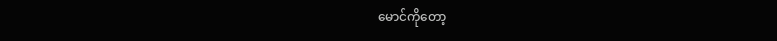မောင်ကိုတော့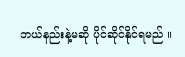ဘယ်နည်းနဲ့မဆို ပိုင်ဆိုင်နိုင်ရမည် ။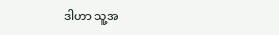ဒါဟာ သူ့အ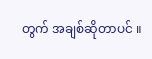တွက် အချစ်ဆိုတာပင် ။